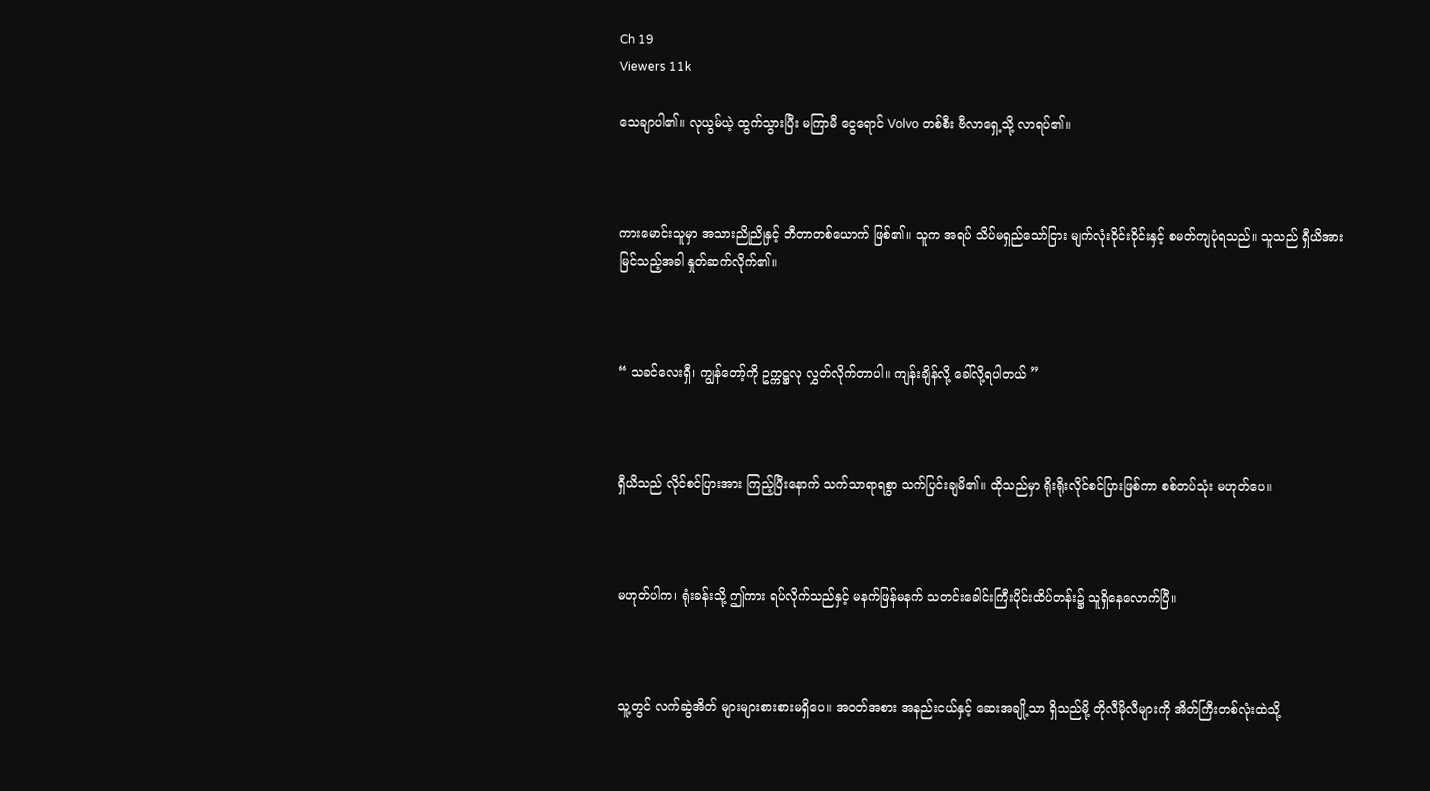Ch 19
Viewers 11k

သေချာပါ၏။ လုယွမ်ယဲ့ ထွက်သွားပြီး မကြာမီ ငွေရောင် Volvo တစ်စီး ဗီလာ‌ရှေ့သို့ လာရပ်၏။



ကားမောင်းသူမှာ အသားညိုညိုနှင့် ဘီတာတစ်ယောက် ဖြစ်၏။ သူက အရပ် သိပ်မရှည်သော်ငြား မျက်လုံးဝိုင်းဝိုင်းနှင့် စမတ်ကျပုံရသည်။ သူသည် ရှီယိအား မြင်သည့်အခါ နှုတ်ဆက်လိုက်၏။



“ သခင်လေးရှီ၊ ကျွန်တော့်ကို ဥက္ကဋ္ဌလု လွှတ်လိုက်တာပါ။ ကျန်းချိန်လို့ ခေါ်လို့ရပါတယ် ”



ရှီယိသည် လိုင်စင်ပြားအား ကြည့်ပြီးနောက် သက်သာရာရစွာ သက်ပြင်းချမိ၏။ ထိုသည်မှာ ရိုးရိုးလိုင်စင်ပြားဖြစ်ကာ စစ်တပ်သုံး မဟုတ်ပေ။



မဟုတ်ပါက၊ ရုံးခန်းသို့ ဤကား ရပ်လိုက်သည်နှင့် မနက်ဖြန်မနက် သတင်းခေါင်းကြီးပိုင်းထိပ်တန်း၌ သူရှိနေလောက်ပြီ။



သူ့တွင် လက်ဆွဲအိတ် များများစားစားမရှိပေ။ အ၀တ်အစား အနည်းငယ်နှင့် ဆေးအချို့သာ ရှိသည်မို့ တိုလီမိုလီများကို အိတ်ကြီးတစ်လုံးထဲသို့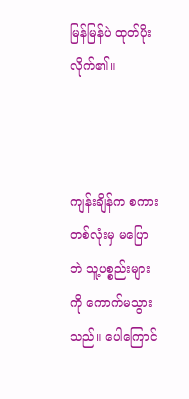မြန်မြန်ပဲ ထုတ်ပိုးလိုက်၏။



ကျန်းချိန်က စကားတစ်လုံးမှ မပြောဘဲ သူ့ပစ္စည်းများကို ကောက်မသွားသည်။ ပေါကြောင်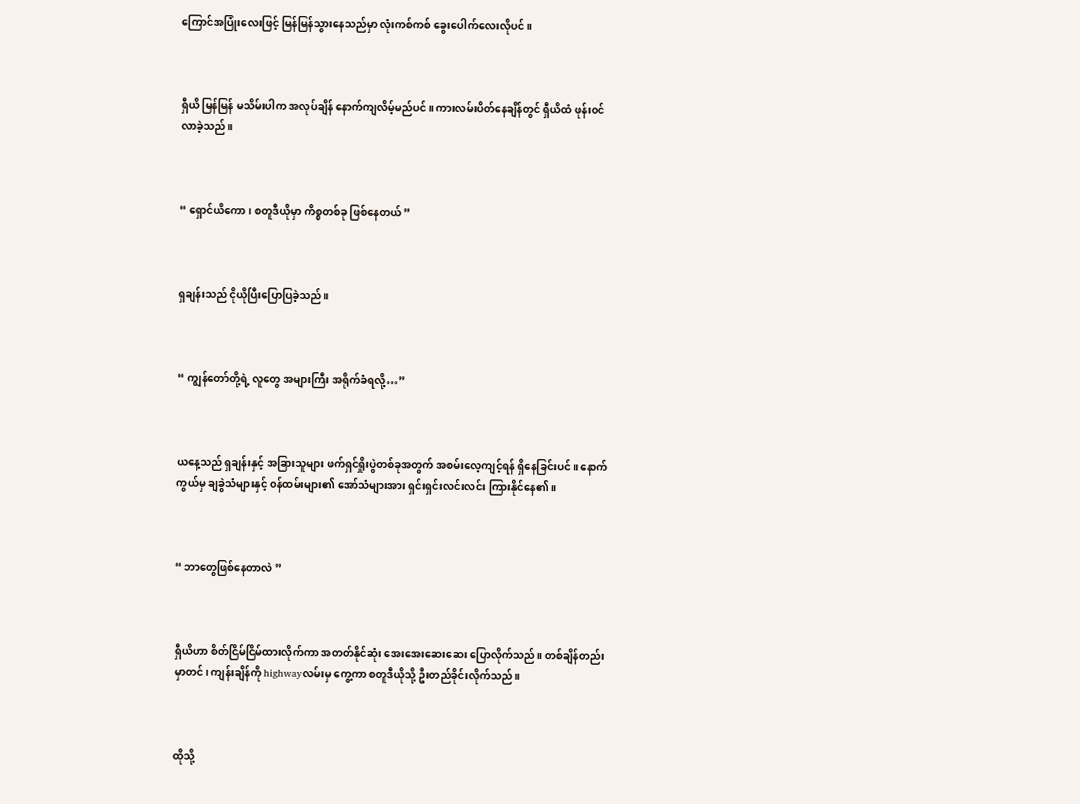ကြောင်အပြုံးလေးဖြင့် မြန်မြန်သွားနေသည်မှာ လုံးကစ်ကစ် ခွေးပေါက်လေးလိုပင်။



ရှီယိ မြန်မြန် မသိမ်းပါက အလုပ်ချိန် နောက်ကျလိမ့်မည်ပင်။ ကားလမ်းပိတ်နေချိန်တွင် ရှီယိထံ ဖုန်း၀င်လာခဲ့သည်။



“ ရှောင်ယိကော၊ စတူဒီယိုမှာ ကိစ္စတစ်ခု ဖြစ်နေတယ် ”



ရှချန်းသည် ငိုယိုပြီးပြောပြခဲ့သည်။



“ ကျွန်တော်တို့ရဲ့ လူတွေ အများကြီး အရိုက်ခံရလို့…”



ယနေ့သည် ရှချန်းနှင့် အခြားသူများ ဖက်ရှင်ရှိုးပွဲတစ်ခုအတွက် အစမ်းလေ့ကျင့်ရန် ရှိနေခြင်းပင်။ နောက်ကွယ်မှ ချခွဲသံများနှင့် ၀န်ထမ်းများ၏ အော်သံများအား ရှင်းရှင်းလင်းလင်း ကြားနိုင်နေ၏။



“ ဘာတွေဖြစ်နေတာလဲ ”



ရှီယိဟာ စိတ်ငြိမ်ငြိမ်ထားလိုက်ကာ အတတ်နိုင်ဆုံး အေးအေးဆေးဆေး ပြောလိုက်သည်။ တစ်ချိန်တည်းမှာတင်၊ ကျန်းချိန်ကို highwayလမ်းမှ ကွေ့ကာ စတူဒီယိုသို့ ဦးတည်ခိုင်းလိုက်သည်။



ထိုသို့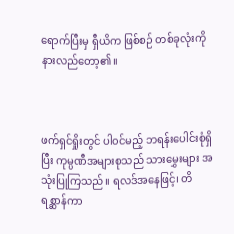ရောက်ပြီး‌မှ ရှီယိက ဖြစ်စဉ် တစ်ခုလုံးကို နားလည်တော့၏။



ဖက်ရှင်ရှိုးတွင် ပါ၀င်မည့် ဘရန်းပေါင်းစုံရှိပြီး ကုမ္ပဏီအများစုသည် သားမွှေးများ အသုံးပြုကြသည်။ ရလဒ်‌အနေဖြင့်၊ တိရစ္ဆာန်ကာ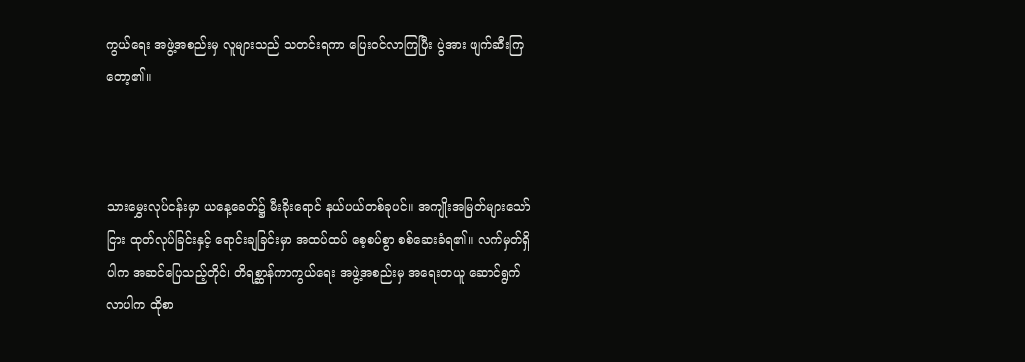ကွယ်ရေး အဖွဲ့အစည်းမှ လူများသည် သတင်းရကာ ‌ပြေး၀င်လာကြပြီး ပွဲအား ဖျက်ဆီးကြတော့၏။



သားမွှေးလုပ်ငန်းမှာ ယနေ့ခေတ်၌ မီးခိုးရောင် နယ်ပယ်တစ်ခုပင်။ အကျိုးအမြတ်များသော်ငြား ထုတ်လုပ်ခြင်းနှင့် ရောင်းချခြင်းမှာ အထပ်ထပ် စေ့စပ်စွာ စစ်ဆေးခံရ၏။ လက်မှတ်ရှိပါက အဆင်ပြေသည့်တိုင်၊ တိရစ္ဆာန်ကာကွယ်ရေး အဖွဲ့အစည်းမှ အရေးတယူ ဆောင်ရွက်လာပါက ထိုစာ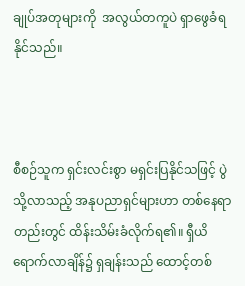ချုပ်အတုများကို  အလွယ်တကူပဲ ရှာဖွေခံရနိုင်သည်။



စီစဉ်သူက ရှင်းလင်းစွာ မရှင်းပြနိုင်သဖြင့် ပွဲသို့လာသည့် အနုပညာရှင်များဟာ တစ်နေရာတည်းတွင် ထိန်းသိမ်းခံလိုက်ရ၏။ ရှီယိ ရောက်လာချိန်၌ ရှချန်းသည် ထောင့်တစ်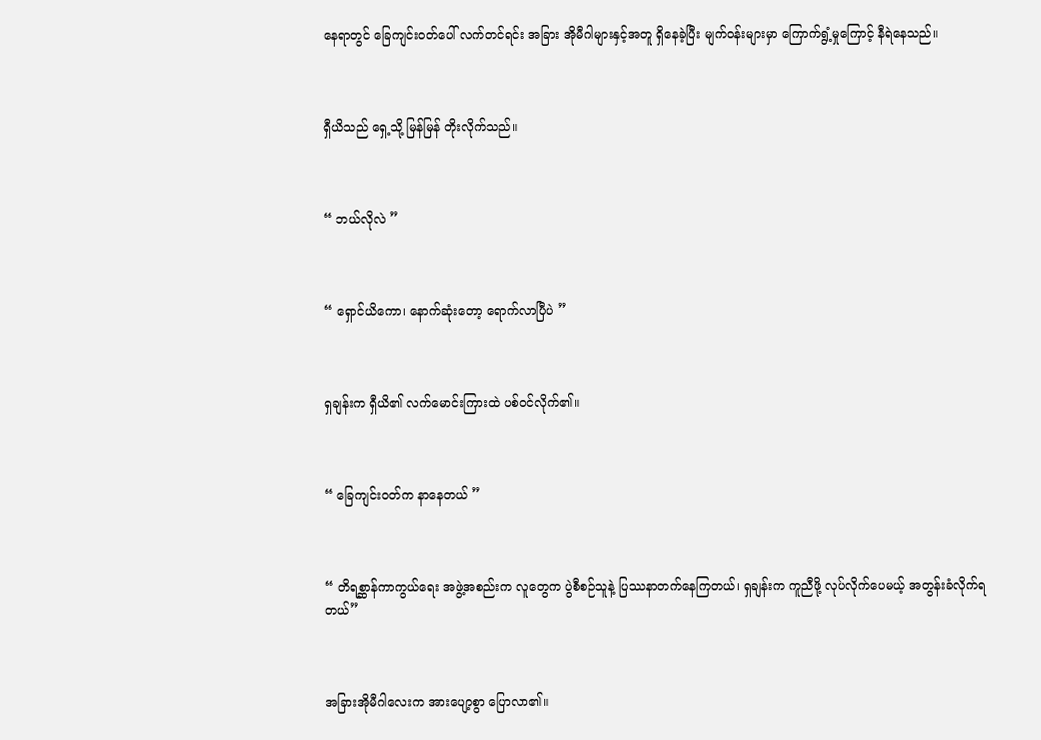နေရာတွင် ခြေကျင်း၀တ်ပေါ် လက်တင်ရင်း အခြား အိုမီဂါများနှင့်အတူ ရှိနေခဲ့ပြီး မျက်၀န်းများမှာ ကြောက်ရွံ့မှုကြောင့် နီရဲနေသည်။



ရှီယိသည် ရှေ့သို့ မြန်မြန် တိုးလိုက်သည်။



“ ဘယ်လိုလဲ ”



“ ရှောင်ယိကော၊ နောက်ဆုံးတော့ ရောက်လာပြီပဲ ”



ရှချန်းက ရှီယိ၏ လက်မောင်းကြားထဲ ပစ်၀င်လိုက်၏။



“ ခြေကျင်း၀တ်က နာနေတယ် ”



“ တိရစ္ဆာန်ကာကွယ်ရေး အဖွဲ့အစည်းက လူတွေက ပွဲစီစဉ်သူနဲ့ ပြဿနာတက်နေကြတယ်၊ ရှချန်းက ကူညီဖို့ လုပ်လိုက်ပေမယ့် အတွန်းခံလိုက်ရတယ်”



အခြားအိုမီဂါလေးက အားပျော့စွာ ပြောလာ၏။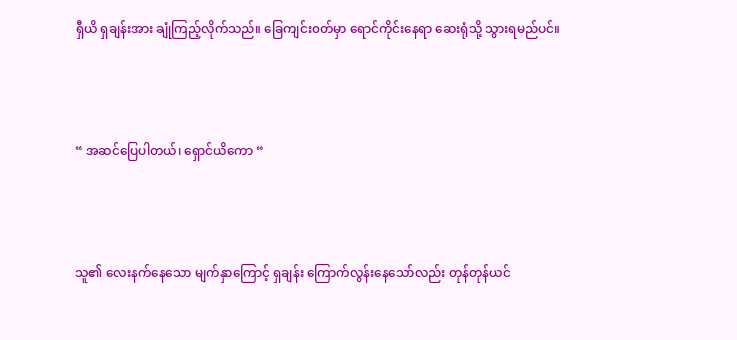ရှီယိ ရှချန်းအား ချုံကြည့်လိုက်သည်။ ခြေကျင်း၀တ်မှာ ရောင်ကိုင်းနေရာ ဆေးရုံသို့ သွားရမည်ပင်။



“ အဆင်ပြေပါတယ်၊ ရှောင်ယိကော “



သူ၏ လေးနက်နေသော မျက်နှာကြောင့် ရှချန်း ကြောက်လွန်းနေသော်လည်း တုန်တုန်ယင်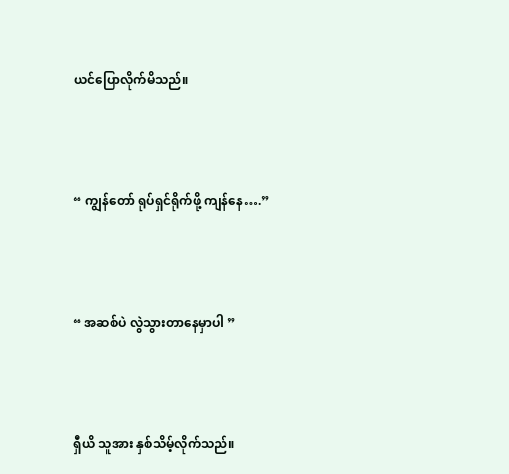ယင်ပြောလိုက်မိသည်။



“ ကျွန်တော် ရုပ်ရှင်ရိုက်ဖို့ ကျန်နေ….”



“ အဆစ်ပဲ လွဲသွားတာနေမှာပါ ”



ရှီယိ သူအား နှစ်သိမ့်လိုက်သည်။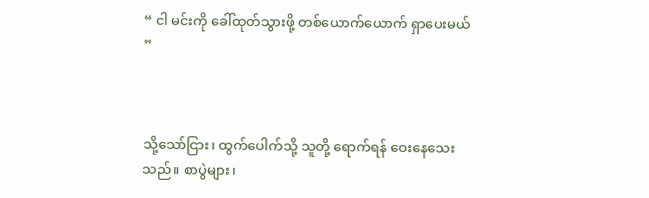“ ငါ မင်းကို ခေါ်ထုတ်သွားဖို့ တစ်ယောက်ယောက် ရှာ‌ပေးမယ် ”



သို့သော်ငြား၊ ထွက်ပေါက်သို့ သူတို့ ရောက်ရန် ဝေးနေသေးသည်။ စာပွဲများ၊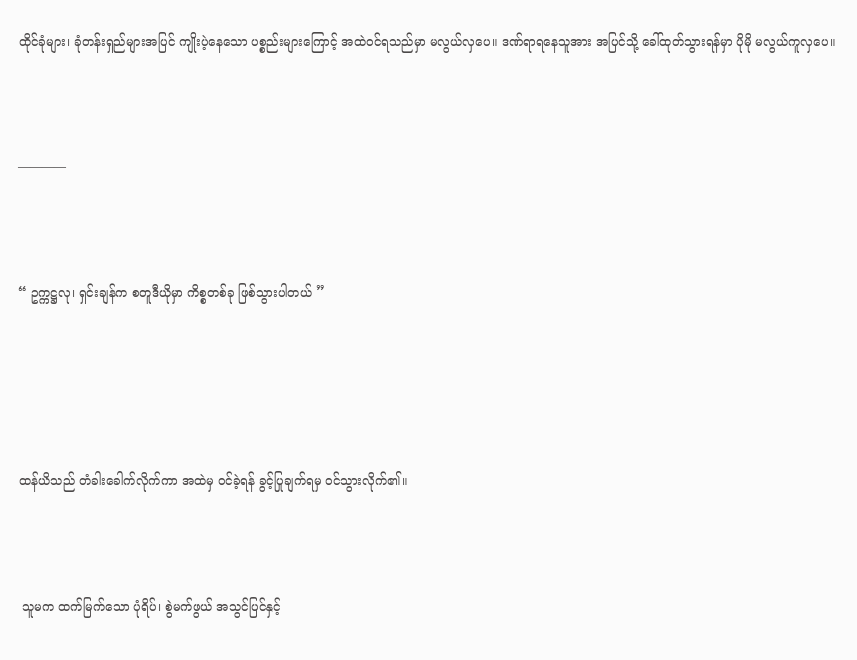ထိုင်ခုံများ၊ ခုံတန်းရှည်များအပြင် ကျိုးပဲ့နေသော ပစ္စည်းများကြောင့် အထဲ၀င်ရသည်မှာ မလွယ်လှပေ။ ဒဏ်ရာရနေသူအား အပြင်သို့ ခေါ်ထုတ်သွားရန်မှာ ပိုမို မလွယ်ကူလှပေ။



————



“ ဥက္ကဋ္ဌလု၊ ရှင်းချန်က စတူဒီယိုမှာ ကိစ္စတစ်ခု ဖြစ်သွားပါတယ် ”





ထန်ယိသည် တံခါးခေါက်လိုက်ကာ အထဲမှ ၀င်ခဲ့ရန် ခွင့်ပြုချက်ရမှ ၀င်သွားလိုက်၏။



 သူမက ထက်မြက်သော ပုံရိပ်၊ စွဲမက်ဖွယ် အသွင်ပြင်နှင့်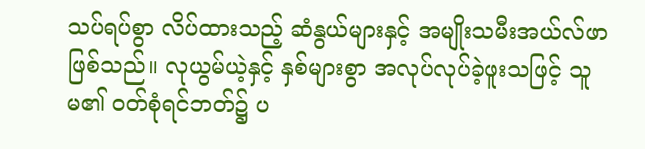သပ်ရပ်စွာ လိပ်ထားသည့် ဆံနွယ်များနှင့် အမျိုးသမီးအယ်လ်ဖာ ဖြစ်သည်။ လုယွမ်ယဲ့နှင့် နှစ်များစွာ အလုပ်လုပ်ခဲ့ဖူးသဖြင့် သူမ၏ ၀တ်စုံရင်ဘတ်၌ ပ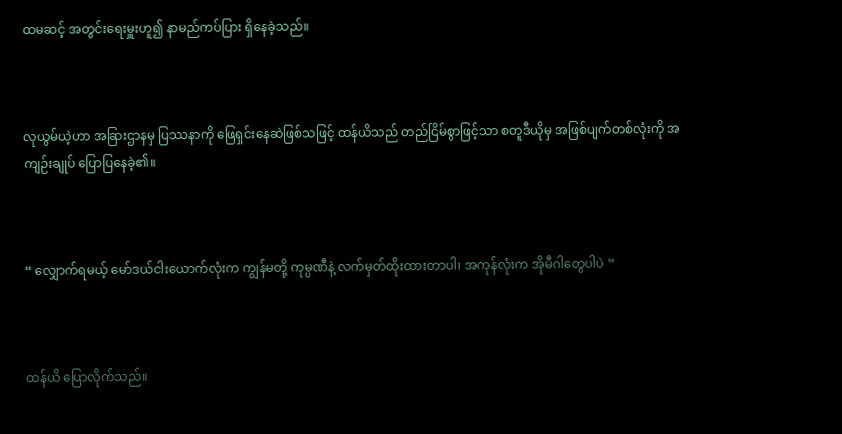ထမဆင့် အတွင်းရေးမှူးဟူ၍ နာမည်ကပ်ပြား ရှိနေခဲ့သည်။



လုယွမ်ယဲ့ဟာ အခြားဌာနမှ ပြဿနာကို ဖြေရှင်းနေဆဲဖြစ်သဖြင့် ထန်ယိသည် တည်ငြိမ်စွာဖြင့်သာ စတူဒီယိုမှ အဖြစ်ပျက်တစ်လုံးကို အကျဉ်းချုပ်‌ ပြောပြနေခဲ့၏။



“ လျှောက်ရမယ့် မော်ဒယ်ငါးယောက်လုံးက ကျွန်မတို့ ကုမ္ပဏီနဲ့ လက်မှတ်ထိုးထားတာပါ၊ အကုန်လုံးက အိုမီဂါတွေပါပဲ ”



ထန်ယိ ပြောလိုက်သည်။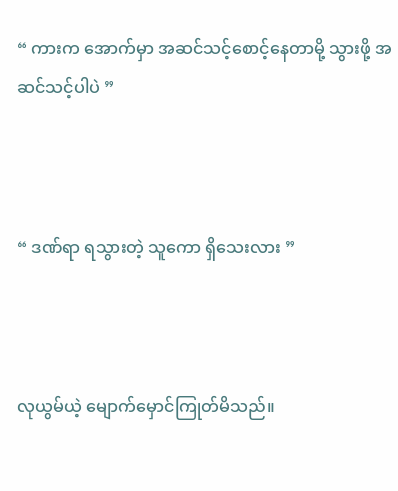“ ကားက အောက်မှာ အဆင်သင့်စောင့်နေတာမို့ သွားဖို့ အဆင်သင့်ပါပဲ ”



“ ဒဏ်ရာ ရသွားတဲ့ သူကော ရှိသေးလား ”



လုယွမ်ယဲ့ မျောက်မှောင်ကြုတ်မိသည်။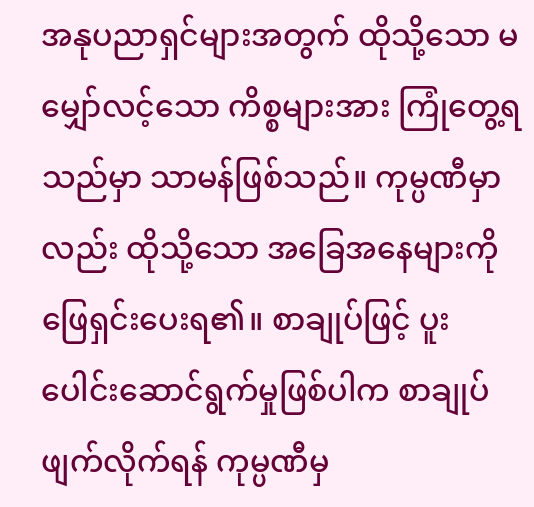အနုပညာရှင်များအတွက် ထိုသို့သော မမျှော်လင့်သော ကိစ္စများအား ကြုံတွေ့ရသည်မှာ သာမန်ဖြစ်သည်။ ကုမ္ပဏီမှာလည်း ထိုသို့သော အခြေအနေများကို ဖြေရှင်းပေးရ၏။ စာချုပ်ဖြင့် ပူးပေါင်းဆောင်ရွက်မှုဖြစ်ပါက စာချုပ်ဖျက်လိုက်ရန် ကုမ္ပဏီမှ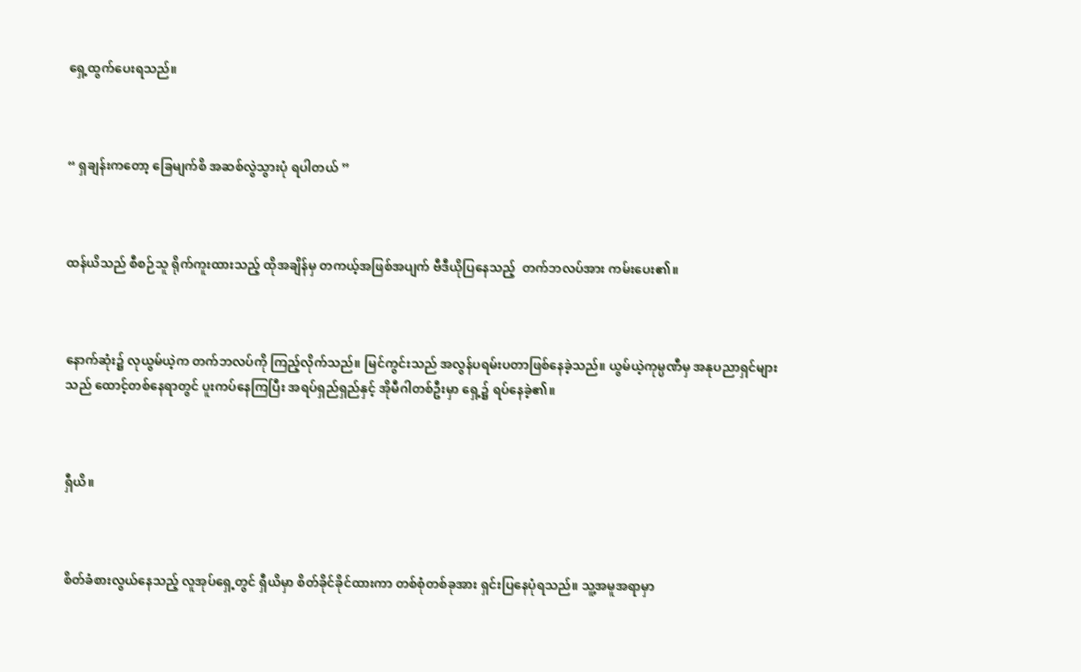ရှေ့ထွက်ပေးရသည်။



“ ရှချန်းကတော့ ခြေမျက်စိ အဆစ်လွဲသွားပုံ ရပါတယ် ”



ထန်ယိသည် စီစဉ်သူ ရိုက်ကူးထားသည့် ထိုအချိန်မှ တကယ့်အဖြစ်အပျက် ဗီဒီယိုပြနေသည့်  တက်ဘလပ်အား ကမ်းပေး၏။



နောက်ဆုံး၌ လုယွမ်ယဲ့က တက်ဘလပ်ကို ကြည့်လိုက်သည်။ မြင်ကွင်းသည် အလွန်ပရမ်းပတာဖြစ်နေခဲ့သည်။ ယွမ်ယဲ့ကုမ္ပဏီမှ အနုပညာရှင်များသည် ထောင့်တစ်နေရာတွင် ပူးကပ်နေကြပြီး အရပ်ရှည်ရှည်နှင့် အိုမီဂါတစ်ဦးမှာ ရှေ့၌ ရပ်နေခဲ့၏။



ရှီယိ။



စိတ်ခံစားလွယ်နေသည့် လူအုပ်ရှေ့တွင် ရှီယိမှာ စိတ်ခိုင်ခိုင်ထားကာ တစ်စုံတစ်ခုအား ရှင်းပြနေပုံရသည်။ သူ့အမူအရာမှာ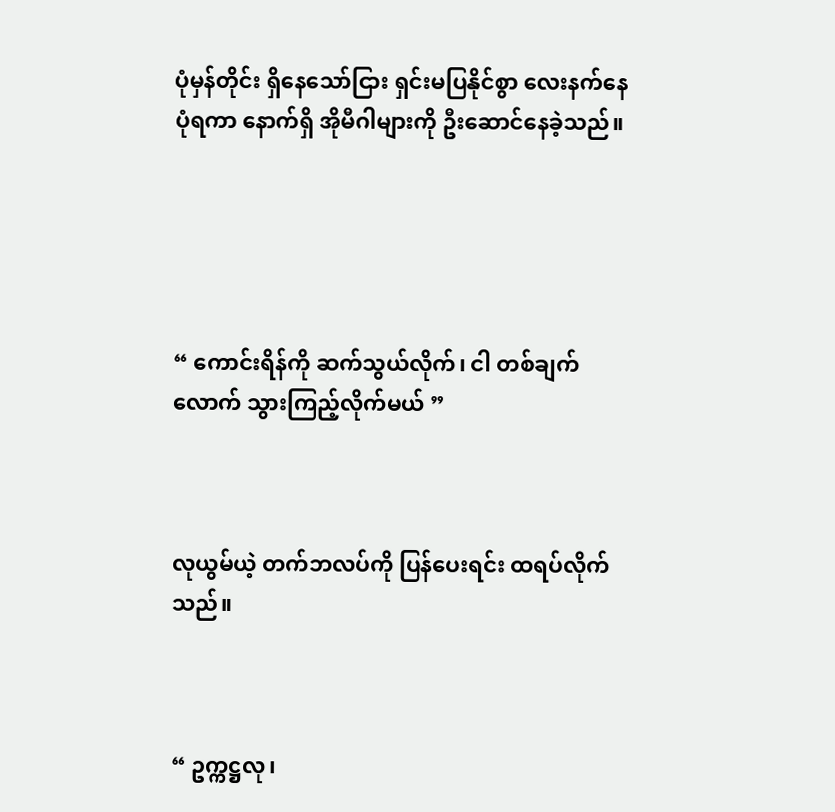ပုံမှန်တိုင်း ရှိနေသော်ငြား ရှင်းမပြနိုင်စွာ လေးနက်နေပုံရကာ နောက်ရှိ အိုမီဂါများကို ဦးဆောင်နေခဲ့သည်။





“ ကောင်းရိန်ကို ဆက်သွယ်လိုက်၊ ငါ တစ်ချက်လောက် သွားကြည့်လိုက်မယ် ”



လုယွမ်ယဲ့ တက်ဘလပ်ကို ပြန်ပေးရင်း ထရပ်လိုက်သည်။



“ ဥက္ကဋ္ဌလု၊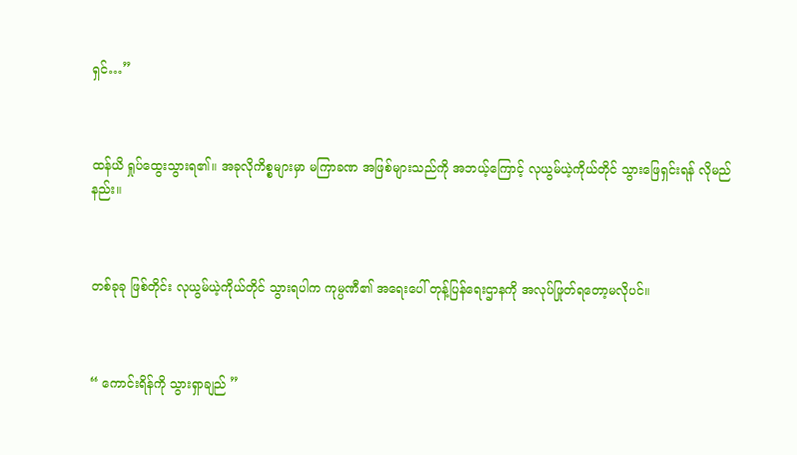ရှင်…”



ထန်ယိ ရှုပ်ထွေးသွားရ၏။ အခုလိုကိစ္စများမှာ မကြာခဏ အဖြစ်များသည်ကို အဘယ့်ကြောင့် လုယွမ်ယဲ့ကိုယ်တိုင် သွားဖြေရှင်းရန် လိုမည်နည်း။



တစ်ခုခု ဖြစ်တိုင်း လုယွမ်ယဲ့ကိုယ်တိုင် သွားရပါက ကုမ္ပဏီ၏ အရေးပေါ် တုန့်ပြန်ရေးဌာနကို အလုပ်ဖြုတ်ရတော့မလိုပင်။



“ ကောင်းရိန်ကို သွားရှာချည် ”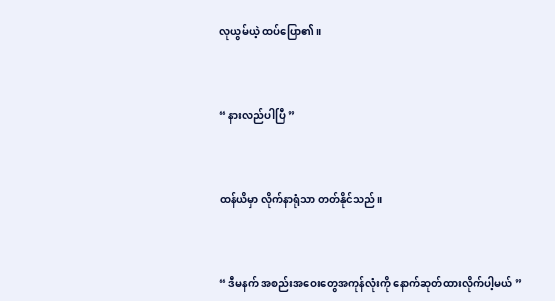လုယွမ်ယဲ့ ထပ်ပြော၏။



“ နားလည်ပါပြီ ”



ထန်ယိမှာ လိုက်နာရုံသာ တတ်နိုင်သည်။



“ ဒီမနက် အစည်းအဝေးတွေအကုန်လုံးကို နောက်ဆုတ်ထားလိုက်ပါ့မယ် ”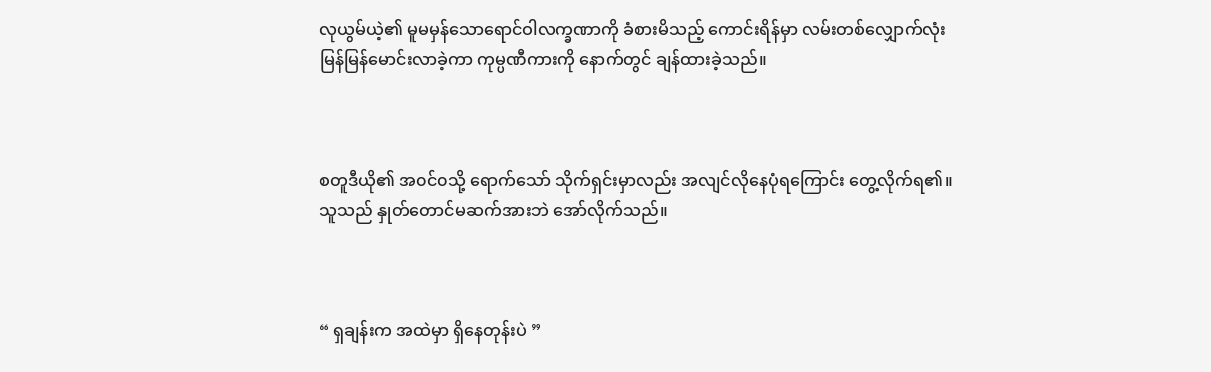လုယွမ်ယဲ့၏ မူမမှန်သောရောင်ဝါလက္ခဏာကို ခံစားမိသည့် ကောင်းရိန်မှာ လမ်းတစ်လျှောက်လုံး မြန်မြန်မောင်းလာခဲ့ကာ ကုမ္ပဏီကားကို နောက်တွင် ချန်ထားခဲ့သည်။



စတူဒီယို၏ အ၀င်၀သို့ ရောက်သော် သိုက်ရှင်းမှာလည်း အလျင်လိုနေပုံရကြောင်း တွေ့လိုက်ရ၏။ သူသည် နှုတ်တောင်မဆက်အားဘဲ အော်လိုက်သည်။



“ ရှချန်းက အထဲမှာ ရှိနေတုန်းပဲ ”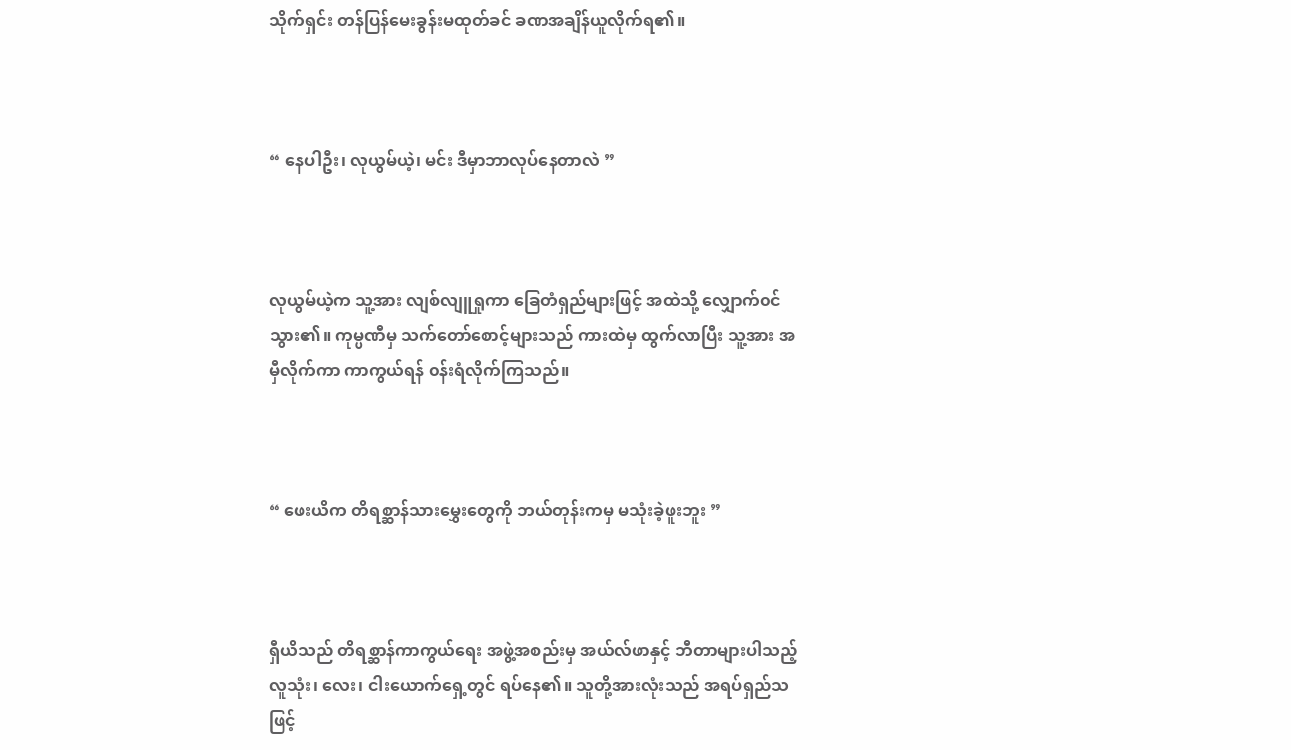သိုက်ရှင်း တန်ပြန်မေးခွန်းမထုတ်ခင် ခဏအချိန်ယူလိုက်ရ၏။



“ နေပါဦး၊ လုယွမ်ယဲ့၊ မင်း ဒီမှာဘာလုပ်နေတာလဲ ”



လုယွမ်ယဲ့က သူ့အား လျစ်လျူရှုကာ ခြေတံရှည်များဖြင့် အထဲသို့ လျှောက်၀င်သွား၏။ ကုမ္ပဏီမှ သက်တော်စောင့်များသည် ကားထဲမှ ထွက်လာပြီး သူ့အား အမှီလိုက်ကာ ကာကွယ်ရန် ၀န်းရံလိုက်ကြသည်။



“ ဖေးယိက တိရစ္ဆာန်သားမွှေးတွေကို ဘယ်တုန်းကမှ မသုံးခဲ့ဖူးဘူး ”



ရှီယိသည် တိရစ္ဆာန်ကာကွယ်ရေး အဖွဲ့အစည်းမှ အယ်လ်ဖာနှင့် ဘီတာများပါသည့် လူသုံး၊ လေး၊ ငါးယောက်ရှေ့တွင် ရပ်နေ၏။ သူတို့အားလုံးသည် အရပ်ရှည်သဖြင့်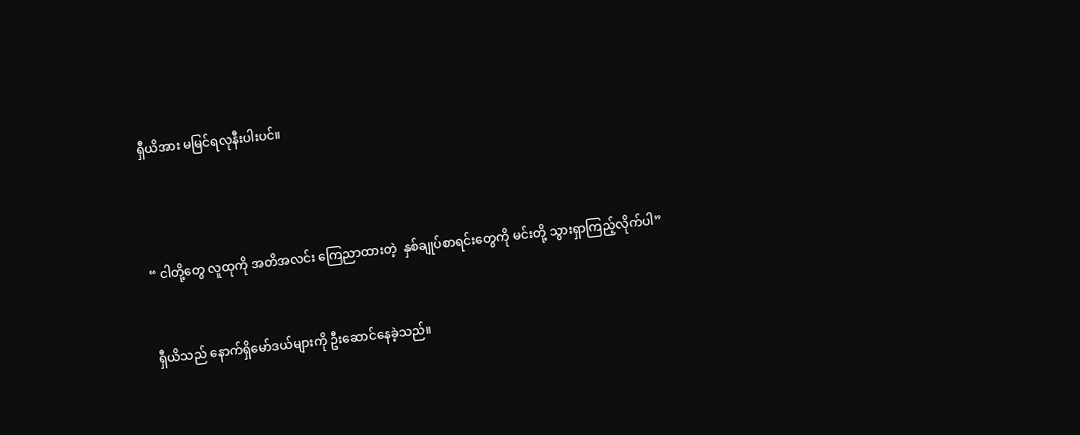ရှီယိအား မမြင်ရလုနီးပါးပင်။





“ ငါတို့တွေ လူထုကို အတိအလင်း ကြေညာထားတဲ့  နှစ်ချုပ်စာရင်းတွေကို မင်းတို့ သွားရှာကြည့်လိုက်ပါ”



ရှီယိသည် နောက်ရှိမော်ဒယ်များကို ဦးဆောင်နေခဲ့သည်။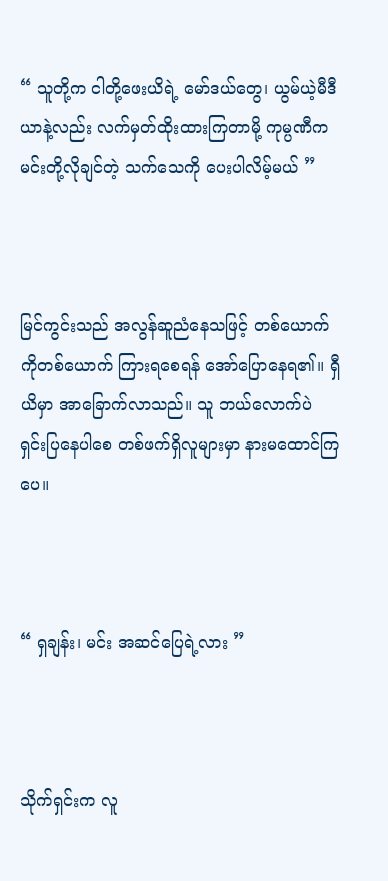“ သူတို့က ငါတို့ဖေးယိရဲ့ မော်ဒယ်တွေ၊ ယွမ်ယဲ့မီဒီယာနဲ့လည်း လက်မှတ်ထိုးထားကြတာမို့ ကုမ္ပဏီက မင်းတို့လိုချင်တဲ့ သက်သေကို ပေးပါလိမ့်မယ် ”



မြင်ကွင်းသည် အလွန်ဆူညံနေသဖြင့် တစ်ယောက်ကိုတစ်ယောက် ကြားရစေရန် အော်ပြောနေရ၏။ ရှီယိမှာ အာခြောက်လာသည်။ သူ ဘယ်လောက်ပဲ ရှင်းပြနေပါစေ တစ်ဖက်ရှိလူများမှာ နားမထောင်ကြပေ။



“ ရှချန်း၊ မင်း အဆင်ပြေရဲ့လား ”



သိုက်ရှင်းက လူ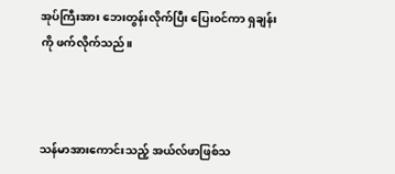အုပ်ကြီးအား ဘေးတွန်းလိုက်ပြီး ပြေး၀င်ကာ ရှချန်းကို ဖက်လိုက်သည်။



သန်မာအားကောင်းသည့် အယ်လ်ဖာဖြစ်သ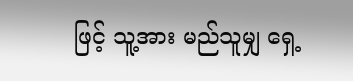ဖြင့် သူ့အား မည်သူမျှ ရှေ့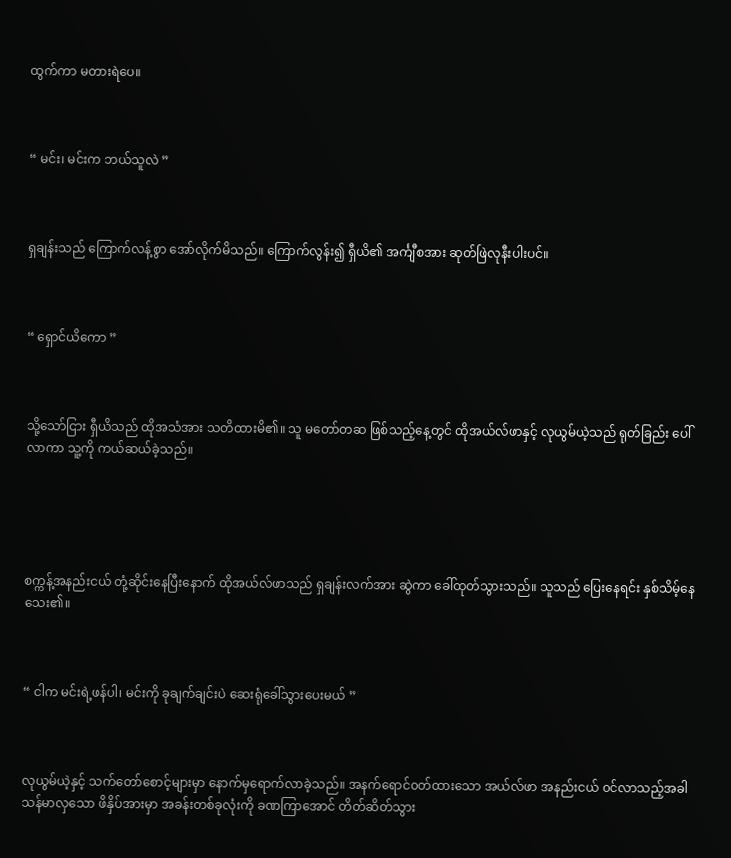ထွက်ကာ မတားရဲပေ။



“ မင်း၊ မင်းက ဘယ်သူလဲ ”



ရှချန်းသည် ကြောက်လန့်စွာ အော်လိုက်မိသည်။ ကြောက်လွန်း၍ ရှီယိ၏ အင်္ကျီစအား ဆုတ်ဖြဲလုနီးပါးပင်။



“ ရှောင်ယိကော ”



သို့သော်ငြား ရှီယိသည် ထိုအသံအား သတိထားမိ၏။ သူ မတော်တဆ ဖြစ်သည့်နေ့တွင် ထိုအယ်လ်ဖာနှင့် လုယွမ်ယဲ့သည် ရုတ်ခြည်း ပေါ်လာကာ သူ့ကို ကယ်ဆယ်ခဲ့သည်။





စက္ကန့်အနည်းငယ် တုံ့ဆိုင်းနေပြီးနောက် ထိုအယ်လ်ဖာသည် ရှချန်းလက်အား ဆွဲကာ ခေါ်ထုတ်သွားသည်။ သူသည် ပြေးနေရင်း နှစ်သိမ့်နေသေး၏။



“ ငါက မင်းရဲ့ဖန်ပါ၊ မင်းကို ခုချက်ချင်းပဲ ဆေးရုံခေါ်သွားပေးမယ် ”



လုယွမ်ယဲ့နှင့် သက်တော်စောင့်များမှာ နောက်မှရောက်လာခဲ့သည်။ အနက်ရောင်၀တ်ထားသော အယ်လ်ဖာ အနည်းငယ် ၀င်လာသည့်အခါ သန်မာလှသော ဖိနှိပ်အားမှာ အခန်းတစ်ခုလုံးကို ခဏကြာအောင် တိတ်ဆိတ်သွား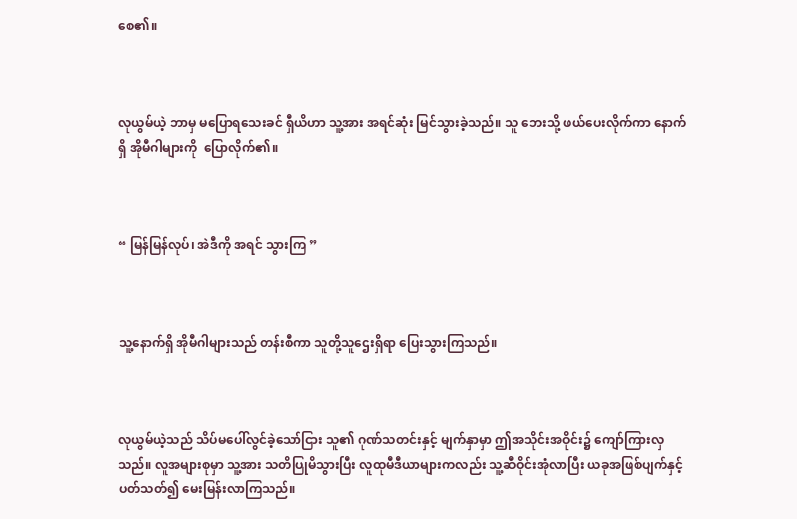စေ၏။



လုယွမ်ယဲ့ ဘာမှ မပြောရသေးခင် ရှီယိဟာ သူ့အား အရင်ဆုံး မြင်သွားခဲ့သည်။ သူ ဘေးသို့ ဖယ်ပေးလိုက်ကာ နောက်ရှိ အိုမီဂါများကို ‌‌ ပြောလိုက်၏။



“ မြန်မြန်လုပ်၊ အဲဒီကို အရင် သွားကြ ”



သူ့နောက်ရှိ အိုမီဂါများသည် တန်းစီကာ သူတို့သူဌေးရှိရာ ပြေးသွားကြသည်။



လုယွမ်ယဲ့သည် သိပ်မပေါ်လွင်ခဲ့သော်ငြား သူ၏ ဂုဏ်သတင်းနှင့် မျက်နှာမှာ ဤအသိုင်းအဝိုင်း၌ ကျော်ကြားလှသည်။ လူအများစုမှာ သူ့အား သတိပြုမိသွားပြီး လူထုမီဒီယာများကလည်း သူ့ဆီဝိုင်းအုံလာပြီး ယခုအဖြစ်ပျက်နှင့် ပတ်သတ်၍ မေးမြန်းလာကြသည်။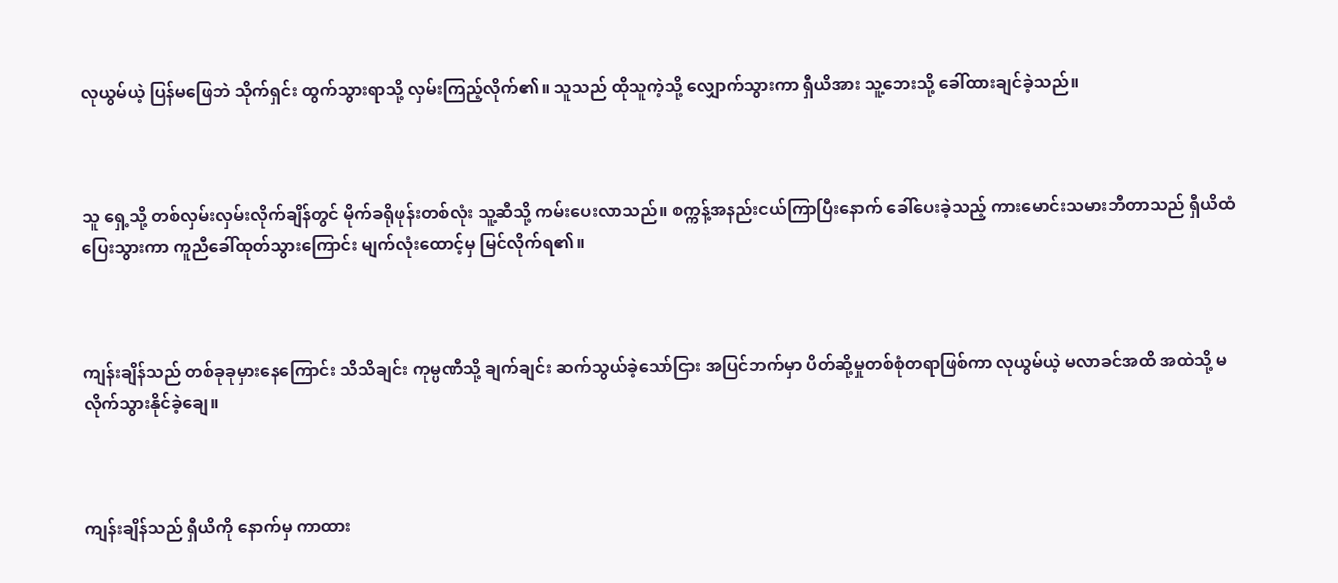လုယွမ်ယဲ့ ပြန်မဖြေဘဲ သိုက်ရှင်း ထွက်သွားရာသို့ လှမ်းကြည့်လိုက်၏။ သူသည် ထိုသူကဲ့သို့ လျှောက်သွားကာ ရှီယိအား သူ့ဘေးသို့ ခေါ်ထားချင်ခဲ့သည်။



သူ ရှေ့သို့ တစ်လှမ်းလှမ်းလိုက်ချိန်တွင် မိုက်ခရိုဖုန်းတစ်လုံး သူ့ဆီသို့ ကမ်းပေးလာသည်။ စက္ကန့်အနည်းငယ်ကြာပြီးနောက် ခေါ်ပေးခဲ့သည့် ကားမောင်းသမားဘီတာသည် ရှီယိထံ ပြေးသွားကာ ကူညီခေါ်ထုတ်သွားကြောင်း မျက်လုံးထောင့်မှ မြင်လိုက်ရ၏။



ကျန်းချိန်သည် တစ်ခုခုမှားနေကြောင်း သိသိချင်း ကုမ္ပဏီသို့ ချက်ချင်း ဆက်သွယ်ခဲ့သော်ငြား အပြင်ဘက်မှာ ပိတ်ဆို့မှုတစ်စုံတရာဖြစ်ကာ လုယွမ်ယဲ့ မလာခင်အထိ အထဲသို့ မလိုက်သွားနိုင်ခဲ့ချေ။



ကျန်းချိန်သည် ရှီယိကို နောက်မှ ကာထား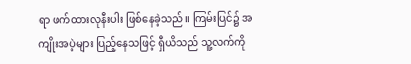ရာ ဖက်ထားလုနီးပါး ဖြစ်နေခဲ့သည်။ ကြမ်းပြင်၌ အကျိုးအပဲ့များ ပြည့်နေသဖြင့် ရှီယိသည် သူ့လက်ကို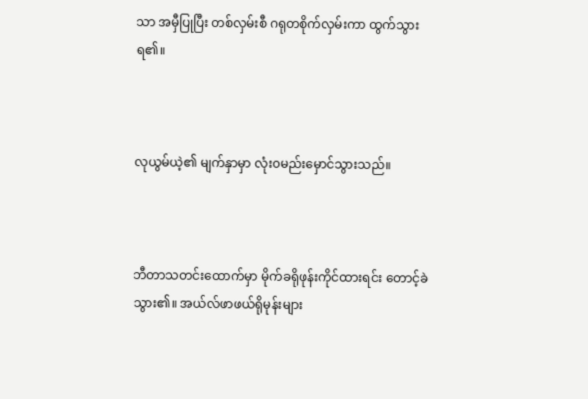သာ အမှီပြုပြီး တစ်လှမ်းစီ ဂရုတစိုက်လှမ်းကာ ထွက်သွားရ၏။



လုယွမ်ယဲ့၏ မျက်နှာမှာ လုံး၀မည်းမှောင်သွားသည်။



ဘီတာသတင်းထောက်မှာ မိုက်ခရိုဖုန်းကိုင်ထားရင်း တောင့်ခဲသွား၏။ အယ်လ်ဖာဖယ်ရိုမုန်းများ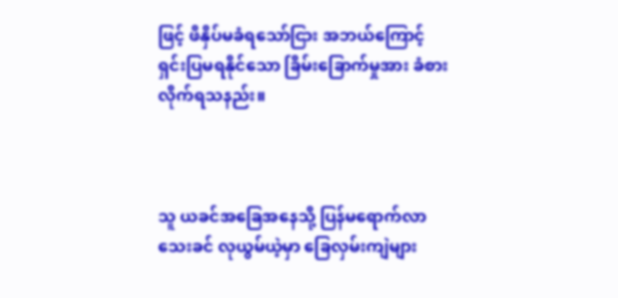ဖြင့် ဖိနှိပ်မခံရသော်ငြား အဘယ်ကြောင့် ရှင်းပြမရနိုင်သော ခြိမ်းခြောက်မှုအား ခံစားလိုက်ရသနည်း။



သူ ယခင်အခြေအနေသို့ ပြန်မရောက်လာသေးခင် လုယွမ်ယဲ့မှာ ခြေလှမ်းကျဲများ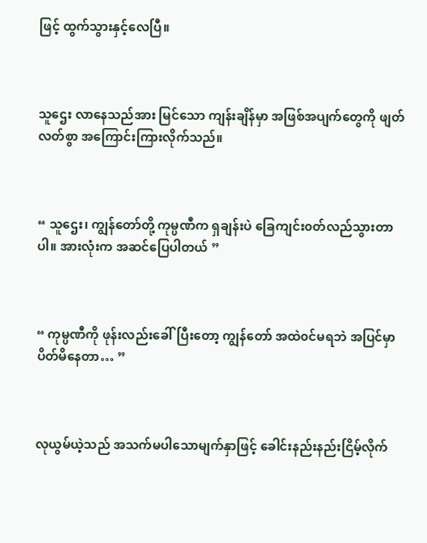ဖြင့် ထွက်သွားနှင့်လေပြီ။



သူဌေး လာနေသည်အား မြင်သော ကျန်းချိန်မှာ အဖြစ်အပျက်တွေကို ဖျတ်လတ်စွာ အကြောင်းကြားလိုက်သည်။



“ သူဌေး၊ ကျွန်တော်တို့ ကုမ္ပဏီက ရှချန်းပဲ ခြေကျင်း၀တ်လည်သွားတာပါ။ အားလုံးက အဆင်ပြေပါတယ် ”



“ ကုမ္ပဏီကို ဖုန်းလည်းခေါ်ပြီးတော့ ကျွန်တော် အထဲ၀င်မရဘဲ အပြင်မှာ ပိတ်မိနေတာ… ”



လုယွမ်ယဲ့သည် အသက်မပါသောမျက်နှာဖြင့် ခေါင်းနည်းနည်းငြိမ့်လိုက်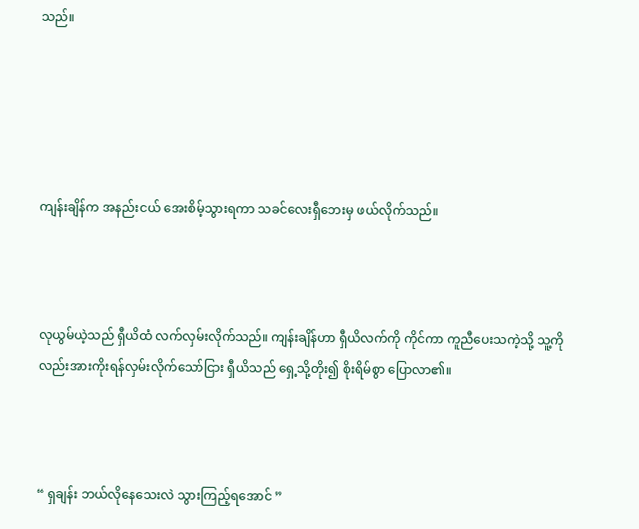သည်။





ကျန်းချိန်က အနည်းငယ် အေးစိမ့်သွားရကာ သခင်လေးရှီဘေးမှ ဖယ်လိုက်သည်။



လုယွမ်ယဲ့သည် ရှီယိထံ လက်လှမ်းလိုက်သည်။ ကျန်းချိန်ဟာ ရှီယိလက်ကို ကိုင်ကာ ကူညီပေးသကဲ့သို့ သူ့ကိုလည်းအားကိုးရန်လှမ်းလိုက်သော်ငြား ရှီယိသည် ရှေ့သို့တိုး၍ စိုးရိမ်စွာ ပြောလာ၏။



“ ရှချန်း ဘယ်လိုနေသေးလဲ သွားကြည့်ရအောင် ”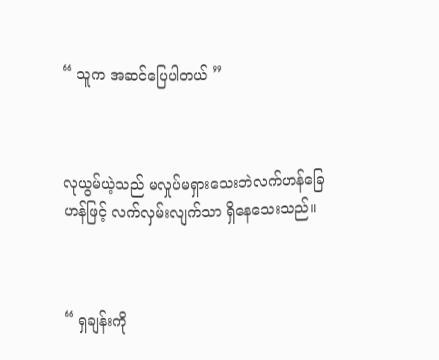“ သူက အဆင်ပြေပါတယ် ”



လုယွမ်ယဲ့သည် မလှုပ်မရှားသေးဘဲလက်ဟန်ခြေဟန်ဖြင့် လက်လှမ်းလျက်သာ ရှိနေသေးသည်။



“ ရှချန်းကို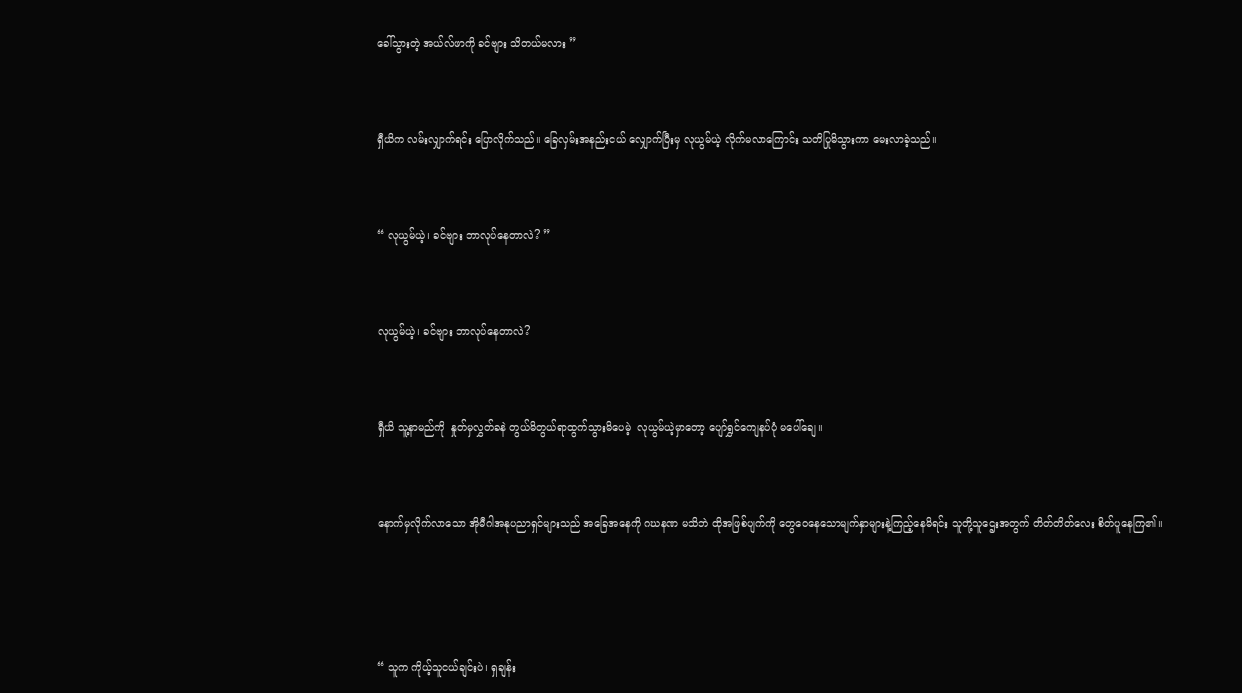ခေါ်သွားတဲ့ အယ်လ်ဖာကို ခင်ဗျား သိတယ်မလား ”



ရှီယိက လမ်းလျှာက်ရင်း ပြောလိုက်သည်။ ခြေလှမ်းအနည်းငယ် လျှောက်ပြီးမှ လုယွမ်ယဲ့ လိုက်မလာကြောင်း သတိပြုမိသွားကာ မေးလာခဲ့သည်။



“ လုယွမ်ယဲ့၊ ခင်ဗျား ဘာလုပ်နေတာလဲ? ”



လုယွမ်ယဲ့၊ ခင်ဗျား ဘာလုပ်နေတာလဲ?



ရှီယိ သူ့နာမည်ကို  နှုတ်မှလွှတ်ခနဲ တွယ်မိတွယ်ရာထွက်သွားမိပေမဲ့  လုယွမ်ယဲ့မှာတော့ ပျော်ရွှင်ကျေနပ်ပုံ မပေါ်ချေ။



နောက်မှလိုက်လာသော အိုမီဂါအနုပညာရှင်များသည် အခြေအနေကို ဂဃနဏ မသိဘဲ ထိုအဖြစ်ပျက်ကို တွေဝေနေသောမျက်နှာများနဲ့ကြည့်နေမိရင်း သူတို့သူဌေးအတွက် တိတ်တိတ်လေး စိတ်ပူနေကြ၏။





“ သူက ကိုယ့်သူငယ်ချင်းပဲ၊ ရှချန်း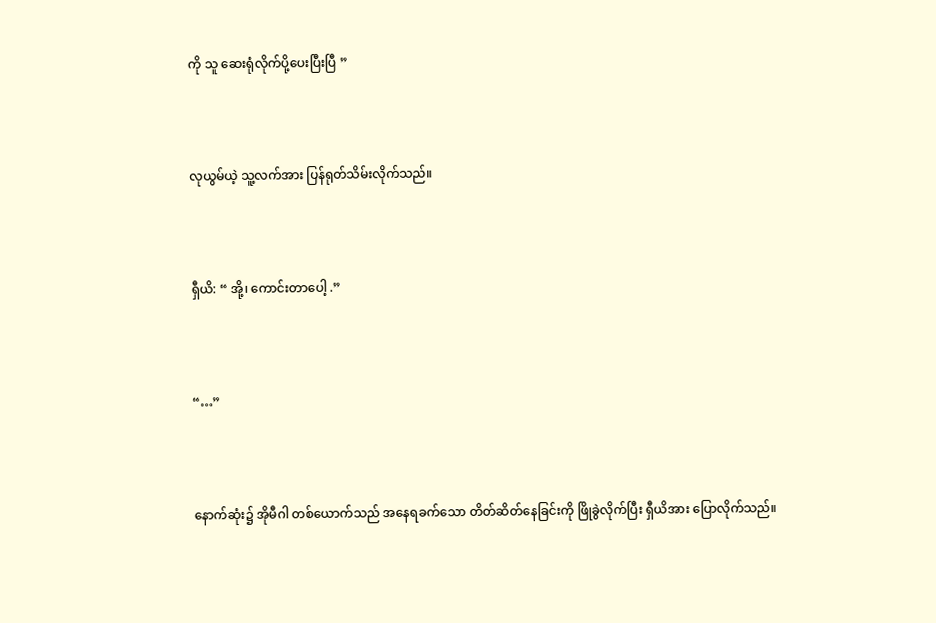ကို သူ ဆေးရုံလိုက်ပို့ပေးပြီးပြီ ”



လုယွမ်ယဲ့ သူ့လက်အား ပြန်ရုတ်သိမ်းလိုက်သည်။



ရှီယိ: “ အို့၊ ကောင်းတာပေါ့ .”



“…”



နောက်ဆုံး၌ အိုမီဂါ တစ်ယောက်သည် အနေရခက်သော တိတ်ဆိတ်နေခြင်းကို ဖြိုခွဲလိုက်ပြီး ရှီယိအား ပြောလိုက်သည်။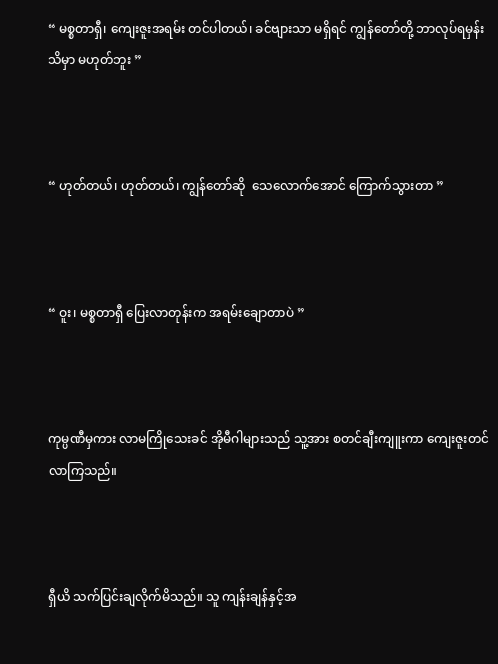“ မစ္စတာရှီ၊ ကျေးဇူးအရမ်း တင်ပါတယ်၊ ခင်ဗျားသာ မရှိရင် ကျွန်တော်တို့ ဘာလုပ်ရမှန်း သိမှာ မဟုတ်ဘူး ”



“ ဟုတ်တယ်၊ ဟုတ်တယ်၊ ကျွန်တော်ဆို  သေလောက်အောင် ကြောက်သွားတာ ”



“ ဝူး၊ မစ္စတာရှီ ပြေးလာတုန်းက အရမ်းချောတာပဲ ”



ကုမ္ပဏီမှကား လာမကြို‌သေးခင် အိုမီဂါများသည် သူ့အား စတင်ချီးကျူးကာ ကျေးဇူးတင်လာကြသည်။



ရှီယိ သက်ပြင်းချလိုက်မိသည်။ သူ ကျန်းချန်နှင့်အ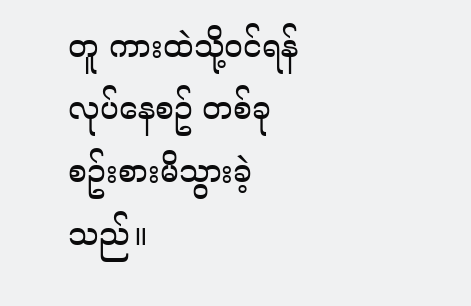တူ ကားထဲသို့ဝင်ရန်လုပ်နေစဥ် တစ်ခုစဥ်းစားမိသွားခဲ့သည်။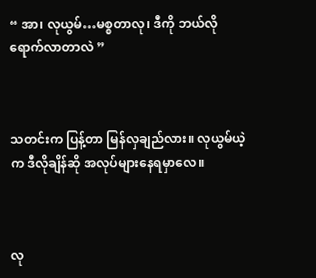“ အာ၊ လုယွမ်…မစ္စတာလု၊ ဒီကို ဘယ်လို ရောက်လာတာလဲ ”



သတင်းက ပြန့်တာ မြန်လှချည်လား။ လုယွမ်ယဲ့က ဒီလိုချိန်ဆို အလုပ်များနေရမှာလေ။



လု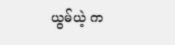ယွမ်ယဲ့ က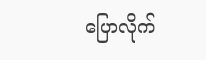ပြောလိုက်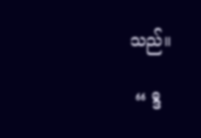သည်။

 “ ဒီ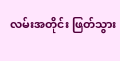လမ်းအတိုင်း ဖြတ်သွား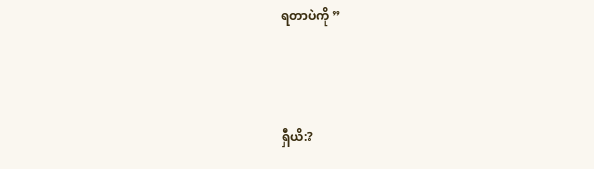ရတာပဲကို ”



ရှီယိ:?